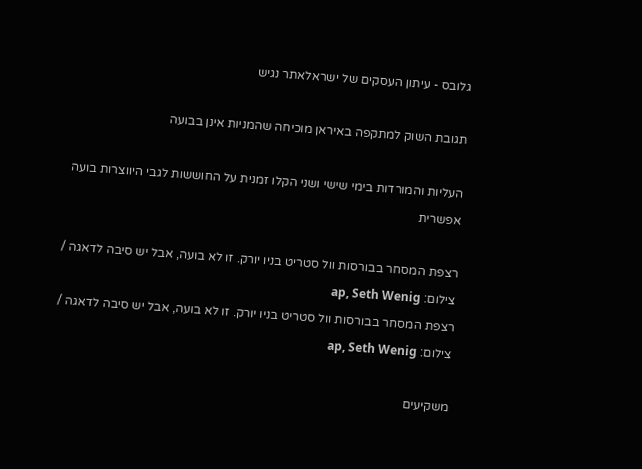גלובס - עיתון העסקים של ישראלאתר נגיש

תגובת השוק למתקפה באיראן מוכיחה שהמניות אינן בבועה

העליות והמורדות בימי שישי ושני הקלו זמנית על החוששות לגבי היווצרות בועה אפשרית

רצפת המסחר בבורסות וול סטריט בניו יורק. זו לא בועה, אבל יש סיבה לדאגה / צילום: ap, Seth Wenig
רצפת המסחר בבורסות וול סטריט בניו יורק. זו לא בועה, אבל יש סיבה לדאגה / צילום: ap, Seth Wenig

משקיעים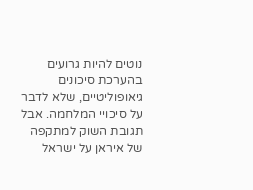נוטים להיות גרועים בהערכת סיכונים גיאופוליטיים, שלא לדבר על סיכויי המלחמה. אבל תגובת השוק למתקפה של איראן על ישראל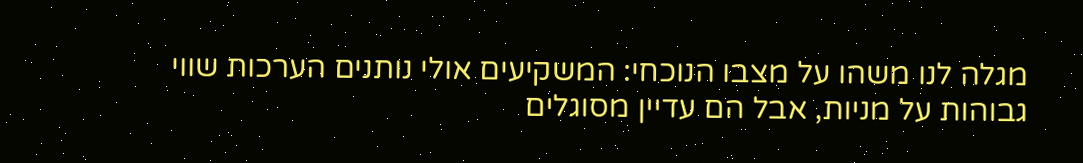מגלה לנו משהו על מצבו הנוכחי: המשקיעים אולי נותנים הערכות שווי גבוהות על מניות, אבל הם עדיין מסוגלים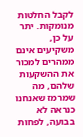לקבל החלטות מנומקות. יתר על כן, משקיעים אינם ממהרים למכור את ההשקעות שלהם, מה שמרמז שאנחנו כנראה לא בבועה, לפחות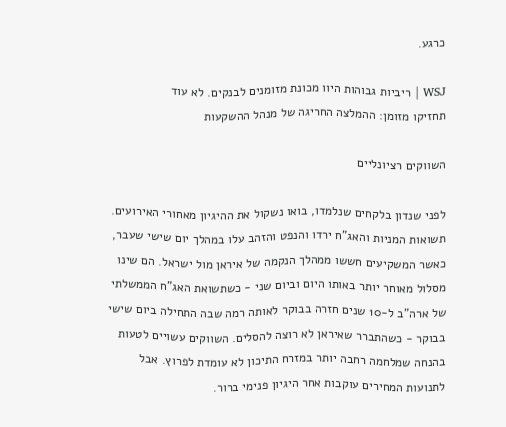כרגע.

WSJ | ריביות גבוהות היוו מכונת מזומנים לבנקים. לא עוד
תחזיקו מזומן: ההמלצה החריגה של מנהל ההשקעות

השווקים רציונליים

לפני שנדון בלקחים שנלמדו, בואו נשקול את ההיגיון מאחורי האירועים. תשואות המניות והאג"ח ירדו והנפט והזהב עלו במהלך יום שישי שעבר, כאשר המשקיעים חששו ממהלך הנקמה של איראן מול ישראל. הם שינו מסלול מאוחר יותר באותו היום וביום שני - כשתשואת האג"ח הממשלתי של ארה"ב ל-10 שנים חזרה בבוקר לאותה רמה שבה התחילה ביום שישי בבוקר - כשהתברר שאיראן לא רוצה להסלים. השווקים עשויים לטעות בהנחה שמלחמה רחבה יותר במזרח התיכון לא עומדת לפרוץ. אבל לתנועות המחירים עוקבות אחר היגיון פנימי ברור.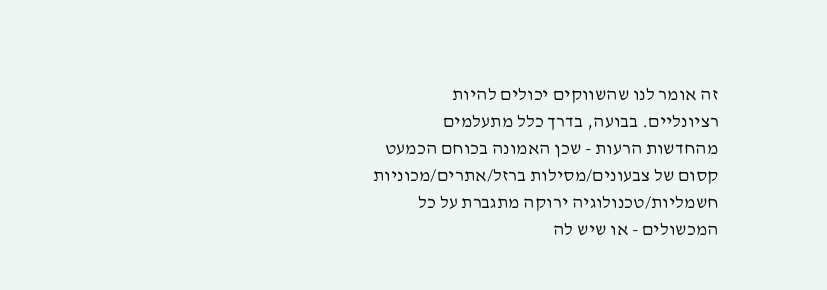זה אומר לנו שהשווקים יכולים להיות רציונליים. בבועה, בדרך כלל מתעלמים מהחדשות הרעות - שכן האמונה בכוחם הכמעט קסום של צבעונים/מסילות ברזל/אתרים/מכוניות חשמליות/טכנולוגיה ירוקה מתגברת על כל המכשולים - או שיש לה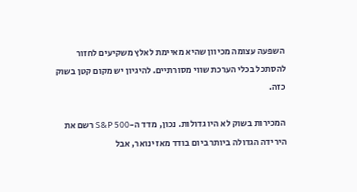השפעה עצומה מכיוון שהיא מאיימת לאלץ משקיעים לחזור להסתכל בכלי הערכת שווי מסורתיים. להיגיון יש מקום קטן בשוק כזה.

המכירות בשוק לא היו גדולות. נכון, מדד ה-S&P 500 רשם את הירידה הגדולה ביותר ביום בודד מאז ינואר, אבל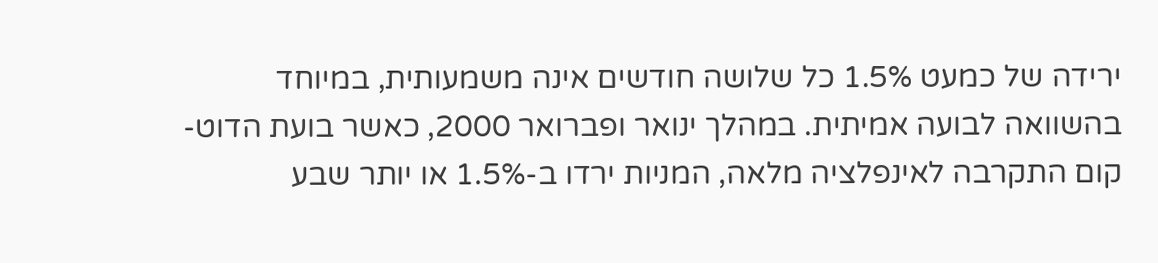ירידה של כמעט 1.5% כל שלושה חודשים אינה משמעותית, במיוחד בהשוואה לבועה אמיתית. במהלך ינואר ופברואר 2000, כאשר בועת הדוט-קום התקרבה לאינפלציה מלאה, המניות ירדו ב-1.5% או יותר שבע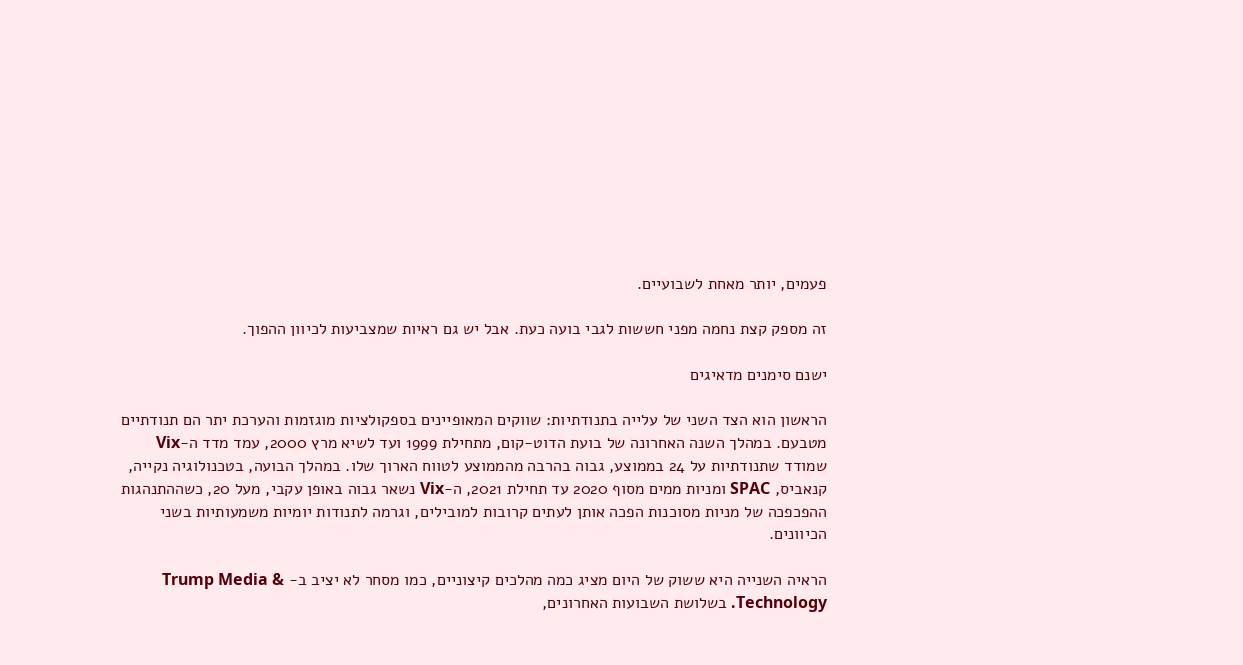פעמים, יותר מאחת לשבועיים.

זה מספק קצת נחמה מפני חששות לגבי בועה כעת. אבל יש גם ראיות שמצביעות לכיוון ההפוך.

ישנם סימנים מדאיגים

הראשון הוא הצד השני של עלייה בתנודתיות: שווקים המאופיינים בספקולציות מוגזמות והערכת יתר הם תנודתיים מטבעם. במהלך השנה האחרונה של בועת הדוט-קום, מתחילת 1999 ועד לשיא מרץ 2000, עמד מדד ה-Vix שמודד שתנודתיות על 24 בממוצע, גבוה בהרבה מהממוצע לטווח הארוך שלו. במהלך הבועה, בטכנולוגיה נקייה, קנאביס, SPAC ומניות ממים מסוף 2020 עד תחילת 2021, ה-Vix נשאר גבוה באופן עקבי, מעל 20, כשההתנהגות ההפכפכה של מניות מסוכנות הפכה אותן לעתים קרובות למובילים, וגרמה לתנודות יומיות משמעותיות בשני הכיוונים.

הראיה השנייה היא ששוק של היום מציג כמה מהלכים קיצוניים, כמו מסחר לא יציב ב- Trump Media & Technology. בשלושת השבועות האחרונים,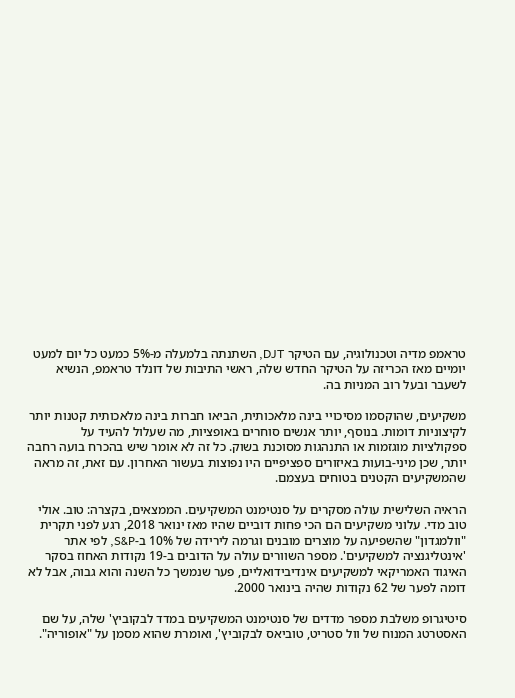טראמפ מדיה וטכנולוגיה, עם הטיקר DJT, השתנתה בלמעלה מ-5% כמעט כל יום למעט יומיים מאז הכריזה על הטיקר החדש שלה, ראשי התיבות של דונלד טראמפ, הנשיא לשעבר ובעל רוב המניות בה.

משקיעים, שהוקסמו מסיכויי בינה מלאכותית, הביאו חברות בינה מלאכותית קטנות יותר לקיצוניות דומות. בנוסף, יותר אנשים סוחרים באופציות, מה שעלול להעיד על ספקולציות מוגזמות או התנהגות מסוכנת בשוק. כל זה לא אומר שיש בהכרח בועה רחבה יותר, שכן מיני-בועות באיזורים ספציפיים היו נפוצות בעשור האחרון. עם זאת, זה מראה שהמשקיעים הקטנים בטוחים בעצמם.

הראיה השלישית עולה מסקרים על סנטימנט המשקיעים. הממצאים, בקצרה: טוב. אולי טוב מדי. עלוני משקיעים הם הכי פחות דוביים שהיו מאז ינואר 2018, רגע לפני תקרית "וולמגדון" שהשפיעה על מוצרים מובנים וגרמה לירידה של 10% ב-S&P, לפי אתר 'אינטליגנציה למשקיעים'. מספר השוורים עולה על הדובים ב-19 נקודות האחוז בסקר האיגוד האמריקאי למשקיעים אינדיבידואליים, פער שנמשך כל השנה והוא גבוה, אבל לא דומה לפער של 62 נקודות שהיה בינואר 2000.

סיטיגרופ משלבת מספר מדדים של סנטימנט המשקיעים במדד לבקוביץ' שלה, על שם האסטרטג המנוח של וול סטריט, טוביאס לבקוביץ', ואומרת שהוא מסמן על "אופוריה".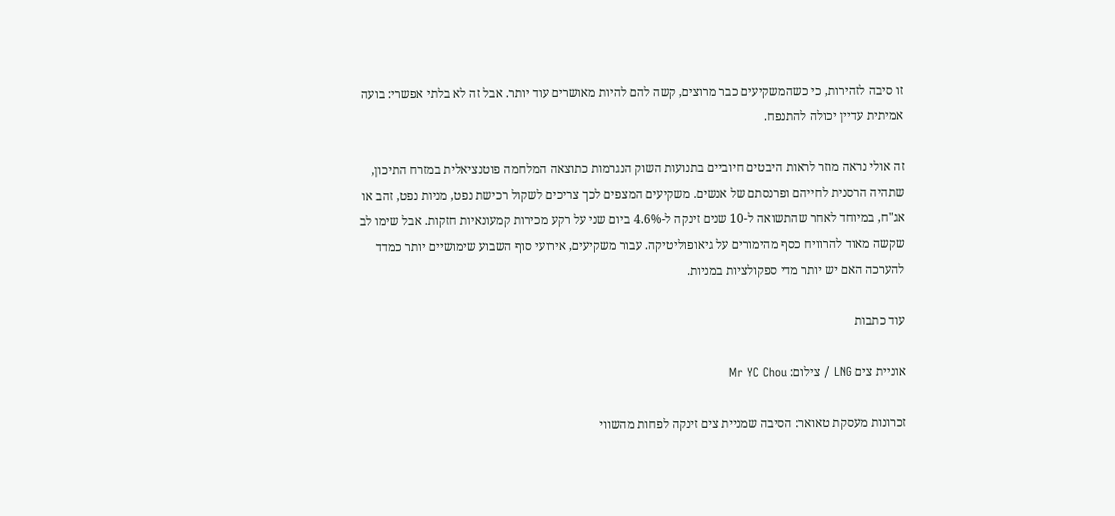זו סיבה לזהירות, כי כשהמשקיעים כבר מרוצים, קשה להם להיות מאושרים עוד יותר. אבל זה לא בלתי אפשרי: בועה אמיתית עדיין יכולה להתנפח.

זה אולי נראה מוזר לראות היבטים חיוביים בתנועות השוק הנגרמות כתוצאה המלחמה פוטנציאלית במזרח התיכון, שתהיה הרסנית לחייהם ופרנסתם של אנשים. משקיעים המצפים לכך צריכים לשקול רכישת נפט, מניות נפט, זהב או אג"ח, במיוחד לאחר שהתשואה ל-10 שנים זינקה ל-4.6% ביום שני על רקע מכירות קמעונאיות חזקות. אבל שימו לב שקשה מאוד להרוויח כסף מהימורים על גיאופוליטיקה. עבור משקיעים, אירועי סוף השבוע שימושיים יותר כמדד להערכה האם יש יותר מדי ספקולציות במניות.

עוד כתבות

אוניית צים LNG / צילום: Mr YC Chou

זכרונות מעסקת טאואר: הסיבה שמניית צים זינקה לפחות מהשווי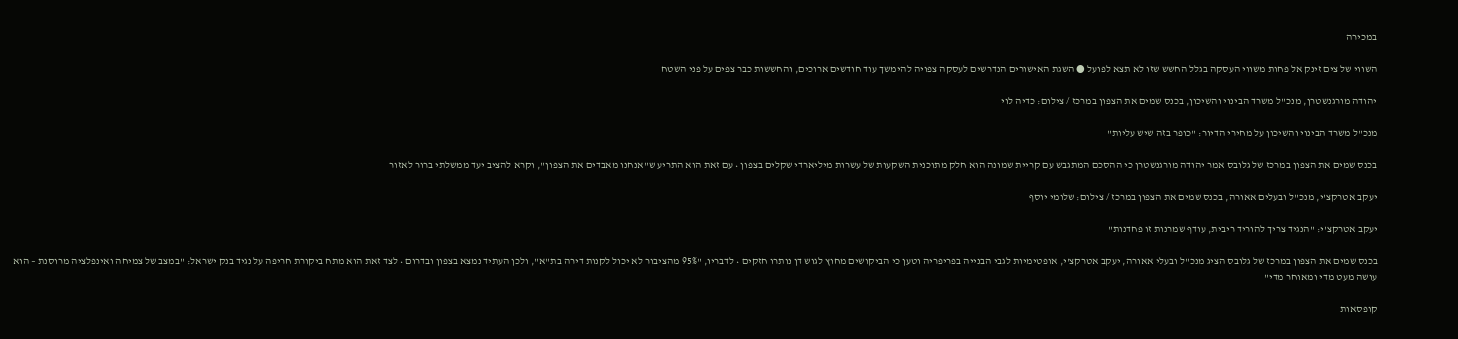במכירה

השווי של צים זינק אל פחות משווי העסקה בגלל החשש שזו לא תצא לפועל ● השגת האישורים הנדרשים לעסקה צפויה להימשך עוד חודשים ארוכים, והחששות כבר צפים על פני השטח

יהודה מורגנשטרן, מנכ''ל משרד הבינוי והשיכון, בכנס שמים את הצפון במרכז / צילום: כדיה לוי

מנכ"ל משרד הבינוי והשיכון על מחירי הדיור: "כופר בזה שיש עליות"

בכנס שמים את הצפון במרכז של גלובס אמר יהודה מורגנשטרן כי ההסכם המתגבש עם קריית שמונה הוא חלק מתוכנית השקעות של עשרות מיליארדי שקלים בצפון • עם זאת הוא התריע ש"אנחנו מאבדים את הצפון", וקרא להציב יעד ממשלתי ברור לאזור

יעקב אטרקצ'י, מנכ''ל ובעלים אאורה, בכנס שמים את הצפון במרכז / צילום: שלומי יוסף

יעקב אטרקצ'י: "הנגיד צריך להוריד ריבית, עודף שמרנות זו פחדנות"

בכנס שמים את הצפון במרכז של גלובס הציג מנכ"ל ובעלי אאורה, יעקב אטרקצ'י, אופטימיות לגבי הבנייה בפריפריה וטען כי הביקושים מחוץ לגוש דן נותרו חזקים • לדבריו, "95% מהציבור לא יכול לקנות דירה בת"א", ולכן העתיד נמצא בצפון ובדרום • לצד זאת הוא מתח ביקורת חריפה על נגיד בנק ישראל: "במצב של צמיחה ואינפלציה מרוסנת – הוא עושה מעט מדי ומאוחר מדי"

קופסאות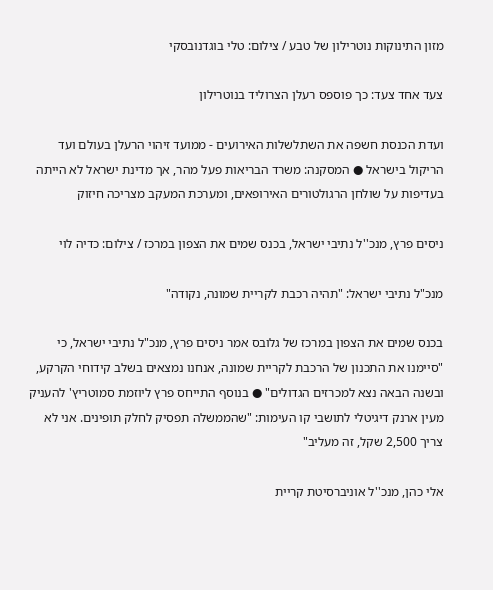מזון התינוקות נוטרילון של טבע / צילום: טלי בוגדנובסקי

צעד אחד צעד: כך פוספס רעלן הצרוליד בנוטרילון

ועדת הכנסת חשפה את השתלשלות האירועים - ממועד זיהוי הרעלן בעולם ועד הריקול בישראל ● המסקנה: משרד הבריאות פעל מהר, אך מדינת ישראל לא הייתה בעדיפות על שולחן הרגולטורים האירופאים, ומערכת המעקב מצריכה חיזוק

ניסים פרץ, מנכ''ל נתיבי ישראל, בכנס שמים את הצפון במרכז / צילום: כדיה לוי

מנכ"ל נתיבי ישראל: "תהיה רכבת לקריית שמונה, נקודה"

בכנס שמים את הצפון במרכז של גלובס אמר ניסים פרץ, מנכ"ל נתיבי ישראל, כי "סיימנו את התכנון של הרכבת לקריית שמונה, אנחנו נמצאים בשלב קידוחי הקרקע, ובשנה הבאה נצא למכרזים הגדולים" ● בנוסף התייחס פרץ ליוזמת סמוטריץ' להעניק מעין ארנק דיגיטלי לתושבי קו העימות: "שהממשלה תפסיק לחלק תופינים. אני לא צריך 2,500 שקל, זה מעליב"

אלי כהן, מנכ''ל אוניברסיטת קריית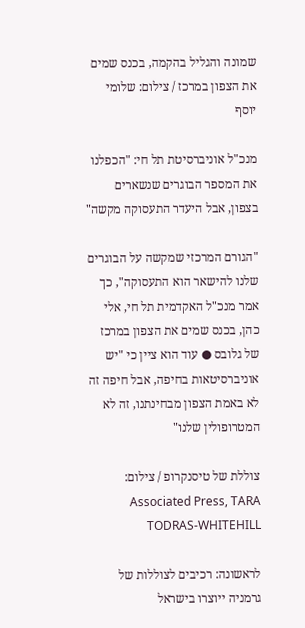שמונה והגליל בהקמה, בכנס שמים את הצפון במרכז / צילום: שלומי יוסף

מנכ"ל אוניברסיטת תל חי: "הכפלנו את המספר הבוגרים שנשארים בצפון, אבל היעדר התעסוקה מקשה"

"הגורם המרכזי שמקשה על הבוגרים שלנו להישאר הוא התעסוקה", כך אמר מנכ"ל האקדמית תל חי, אלי כהן, בכנס שמים את הצפון במרכז של גלובס ● עוד הוא ציין כי "יש אוניברסיטאות בחיפה, אבל חיפה זה לא באמת הצפון מבחינתנו, זה לא המטרופולין שלנו"

צוללת של טיסנקרופ / צילום: Associated Press, TARA TODRAS-WHITEHILL

לראשונה: רכיבים לצוללות של גרמניה ייוצרו בישראל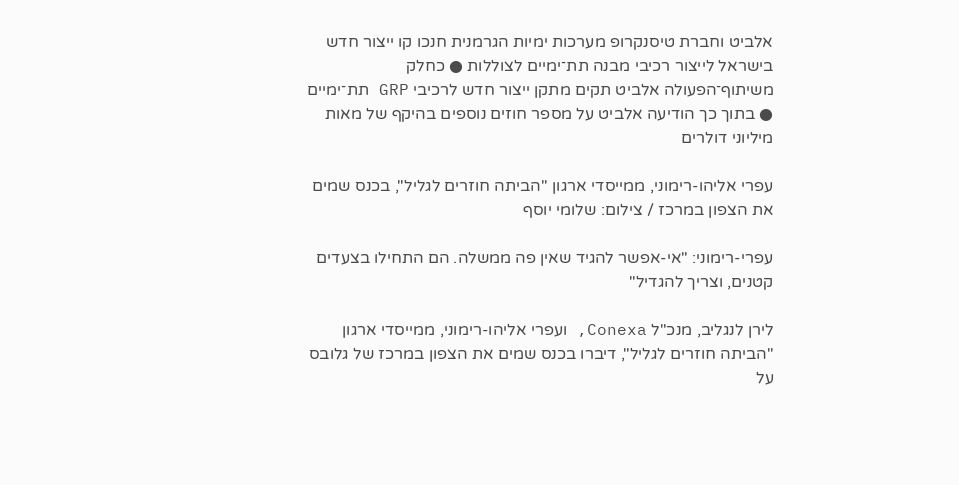אלביט וחברת טיסנקרופ מערכות ימיות הגרמנית חנכו קו ייצור חדש בישראל לייצור רכיבי מבנה תת־ימיים לצוללות ● כחלק משיתוף־הפעולה אלביט תקים מתקן ייצור חדש לרכיבי GRP תת־ימיים ● בתוך כך הודיעה אלביט על מספר חוזים נוספים בהיקף של מאות מיליוני דולרים

עפרי אליהו-רימוני, ממייסדי ארגון ''הביתה חוזרים לגליל'', בכנס שמים את הצפון במרכז / צילום: שלומי יוסף

עפרי-רימוני: "אי-אפשר להגיד שאין פה ממשלה. הם התחילו בצעדים קטנים, וצריך להגדיל"

לירן לנגליב, מנכ"ל Conexa, ועפרי אליהו-רימוני, ממייסדי ארגון "הביתה חוזרים לגליל", דיברו בכנס שמים את הצפון במרכז של גלובס על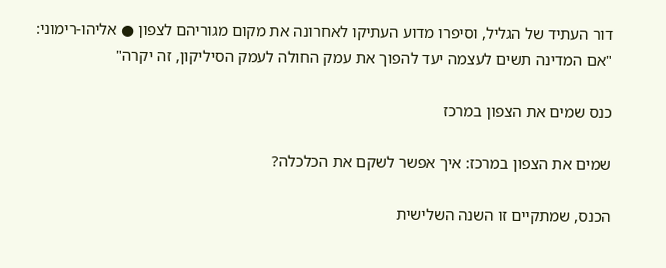דור העתיד של הגליל, וסיפרו מדוע העתיקו לאחרונה את מקום מגוריהם לצפון ● אליהו-רימוני: "אם המדינה תשים לעצמה יעד להפוך את עמק החולה לעמק הסיליקון, זה יקרה"

כנס שמים את הצפון במרכז

שמים את הצפון במרכז: איך אפשר לשקם את הכלכלה?

הכנס, שמתקיים זו השנה השלישית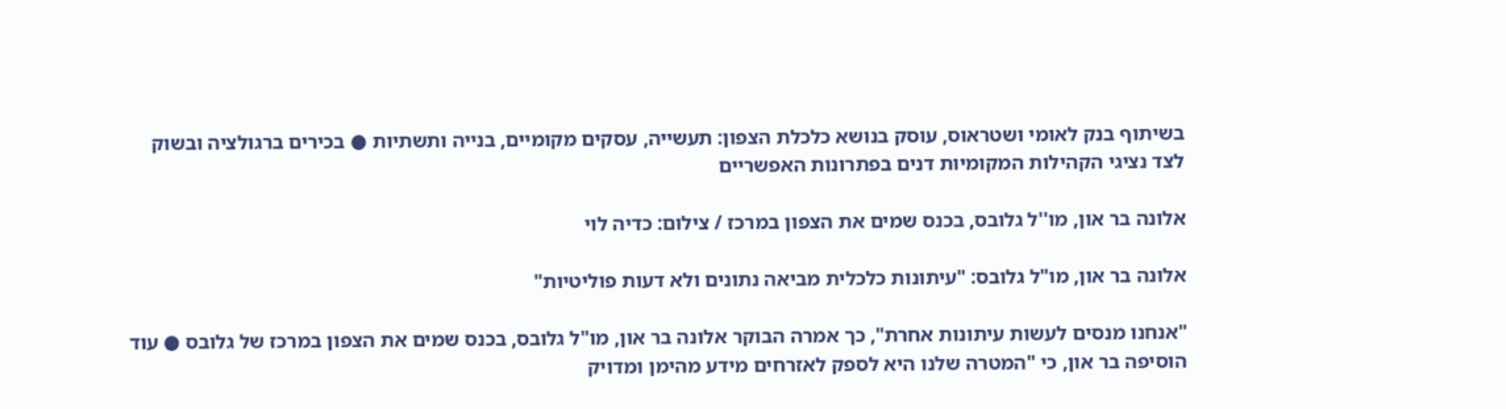בשיתוף בנק לאומי ושטראוס, עוסק בנושא כלכלת הצפון: תעשייה, עסקים מקומיים, בנייה ותשתיות ● בכירים ברגולציה ובשוק לצד נציגי הקהילות המקומיות דנים בפתרונות האפשריים

אלונה בר און, מו''ל גלובס, בכנס שמים את הצפון במרכז / צילום: כדיה לוי

אלונה בר און, מו"ל גלובס: "עיתונות כלכלית מביאה נתונים ולא דעות פוליטיות"

"אנחנו מנסים לעשות עיתונות אחרת", כך אמרה הבוקר אלונה בר און, מו"ל גלובס, בכנס שמים את הצפון במרכז של גלובס ● עוד הוסיפה בר און, כי "המטרה שלנו היא לספק לאזרחים מידע מהימן ומדויק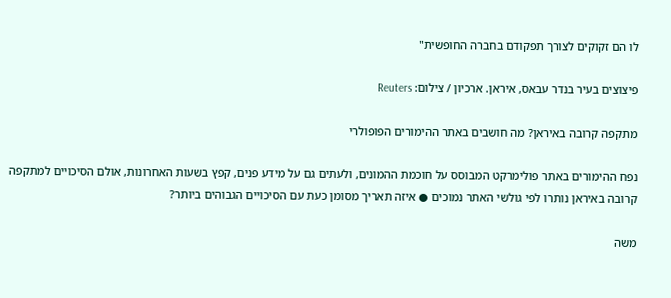לו הם זקוקים לצורך תפקודם בחברה החופשית"

פיצוצים בעיר בנדר עבאס, איראן. ארכיון / צילום: Reuters

מתקפה קרובה באיראן? מה חושבים באתר ההימורים הפופולרי

נפח ההימורים באתר פולימרקט המבוסס על חוכמת ההמונים, ולעתים גם על מידע פנים, קפץ בשעות האחרונות, אולם הסיכויים למתקפה קרובה באיראן נותרו לפי גולשי האתר נמוכים ● איזה תאריך מסומן כעת עם הסיכויים הגבוהים ביותר?

משה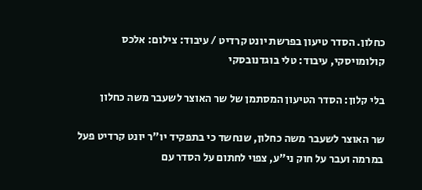כחלון. הסדר טיעון בפרשת יונט קרדיט / עיבוד: צילום: אלכס קולומויסקי, עיבוד: טלי בוגדנובסקי

בלי קלון: הסדר הטיעון המסתמן של שר האוצר לשעבר משה כחלון

שר האוצר לשעבר משה כחלון, שנחשד כי בתפקיד יו"ר יונט קרדיט פעל במרמה ועבר על חוק ני"ע, צפוי לחתום על הסדר עם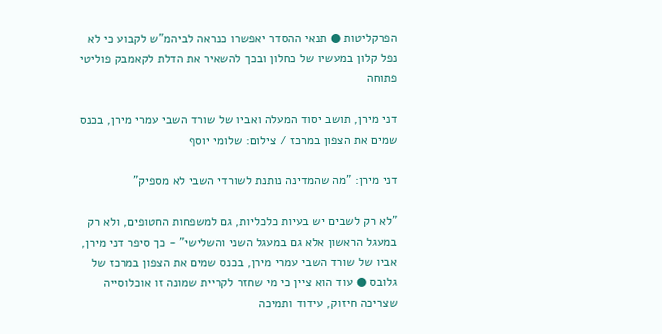הפרקליטות ● תנאי ההסדר יאפשרו כנראה לביהמ"ש לקבוע כי לא נפל קלון במעשיו של כחלון ובכך להשאיר את הדלת לקאמבק פוליטי פתוחה

דני מירן, תושב יסוד המעלה ואביו של שורד השבי עמרי מירן, בכנס שמים את הצפון במרכז / צילום: שלומי יוסף

דני מירן: "מה שהמדינה נותנת לשורדי השבי לא מספיק"

"לא רק לשבים יש בעיות כלכליות, גם למשפחות החטופים, ולא רק במעגל הראשון אלא גם במעגל השני והשלישי" - כך סיפר דני מירן, אביו של שורד השבי עמרי מירן, בכנס שמים את הצפון במרכז של גלובס ● עוד הוא ציין כי מי שחזר לקריית שמונה זו אוכלוסייה שצריכה חיזוק, עידוד ותמיכה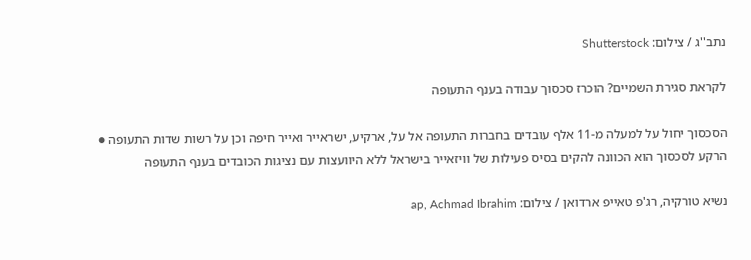נתב''ג / צילום: Shutterstock

לקראת סגירת השמיים? הוכרז סכסוך עבודה בענף התעופה

הסכסוך יחול על למעלה מ-11 אלף עובדים בחברות התעופה אל על, ארקיע, ישראייר ואייר חיפה וכן על רשות שדות התעופה ● הרקע לסכסוך הוא הכוונה להקים בסיס פעילות של וויזאייר בישראל ללא היוועצות עם נציגות הכובדים בענף התעופה

נשיא טורקיה, רג'פ טאייפ ארדואן / צילום: ap, Achmad Ibrahim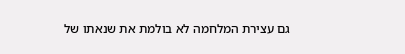גם עצירת המלחמה לא בולמת את שנאתו של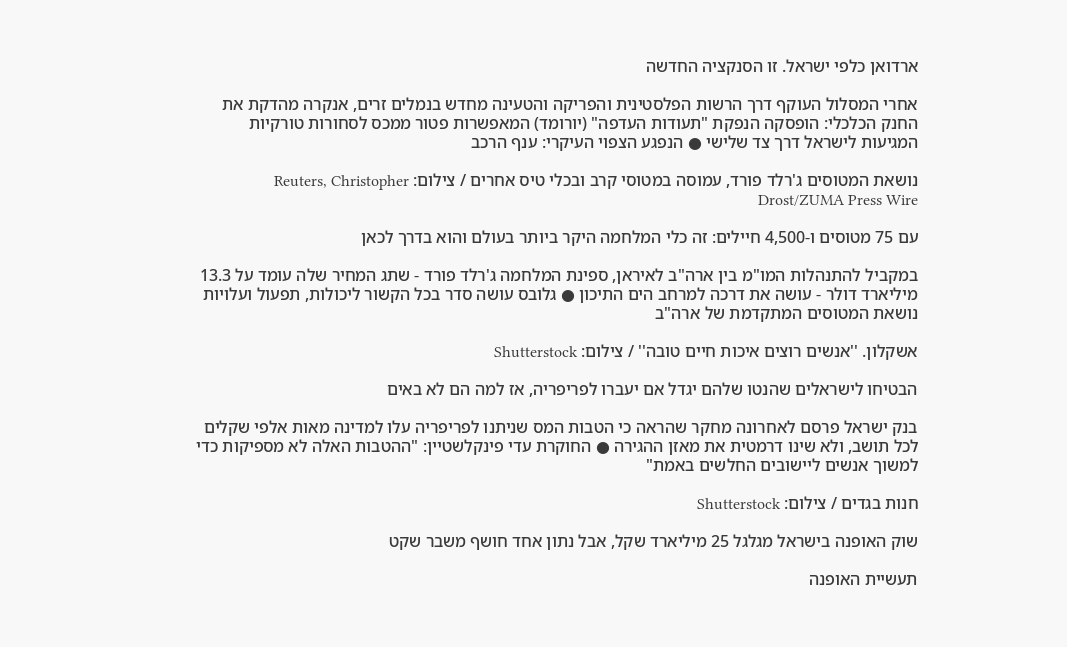ארדואן כלפי ישראל. זו הסנקציה החדשה

אחרי המסלול העוקף דרך הרשות הפלסטינית והפריקה והטעינה מחדש בנמלים זרים, אנקרה מהדקת את החנק הכלכלי: הופסקה הנפקת "תעודות העדפה" (יורומד) המאפשרות פטור ממכס לסחורות טורקיות המגיעות לישראל דרך צד שלישי ● הנפגע הצפוי העיקרי: ענף הרכב

נושאת המטוסים ג'רלד פורד, עמוסה במטוסי קרב ובכלי טיס אחרים / צילום: Reuters, Christopher Drost/ZUMA Press Wire

עם 75 מטוסים ו-4,500 חיילים: זה כלי המלחמה היקר ביותר בעולם והוא בדרך לכאן

במקביל להתנהלות המו"מ בין ארה"ב לאיראן, ספינת המלחמה ג'רלד פורד - שתג המחיר שלה עומד על 13.3 מיליארד דולר - עושה את דרכה למרחב הים התיכון ● גלובס עושה סדר בכל הקשור ליכולות, תפעול ועלויות נושאת המטוסים המתקדמת של ארה"ב

אשקלון. ''אנשים רוצים איכות חיים טובה'' / צילום: Shutterstock

הבטיחו לישראלים שהנטו שלהם יגדל אם יעברו לפריפריה, אז למה הם לא באים

בנק ישראל פרסם לאחרונה מחקר שהראה כי הטבות המס שניתנו לפריפריה עלו למדינה מאות אלפי שקלים לכל תושב, ולא שינו דרמטית את מאזן ההגירה ● החוקרת עדי פינקלשטיין: "ההטבות האלה לא מספיקות כדי למשוך אנשים ליישובים החלשים באמת"

חנות בגדים / צילום: Shutterstock

שוק האופנה בישראל מגלגל 25 מיליארד שקל, אבל נתון אחד חושף משבר שקט

תעשיית האופנה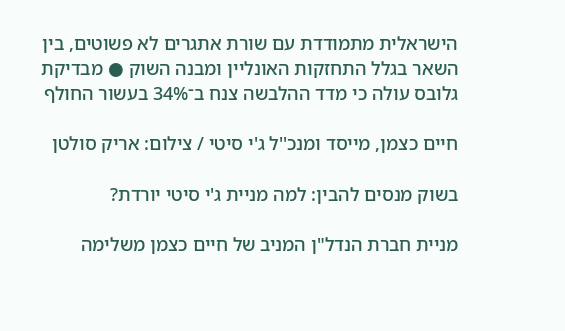הישראלית מתמודדת עם שורת אתגרים לא פשוטים, בין השאר בגלל התחזקות האונליין ומבנה השוק ● מבדיקת גלובס עולה כי מדד ההלבשה צנח ב־34% בעשור החולף

חיים כצמן, מייסד ומנכ''ל ג'י סיטי / צילום: אריק סולטן

בשוק מנסים להבין: למה מניית ג'י סיטי יורדת?

מניית חברת הנדל"ן המניב של חיים כצמן משלימה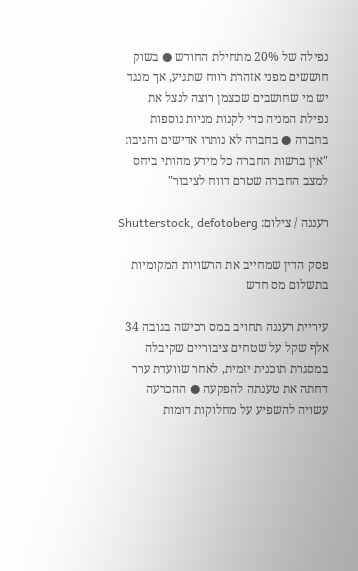נפילה של 20% מתחילת החודש ● בשוק חוששים מפני אזהרת רווח שתגיע, אך מנגד יש מי שחושבים שכצמן רוצה לנצל את נפילת המניה כדי לקנות מניות נוספות בחברה ● בחברה לא נותרו אדישים והגיבו: "אין ברשות החברה כל מידע מהותי ביחס למצב החברה שטרם דווח לציבור"

רעננה / צילום: Shutterstock, defotoberg

פסק הדין שמחייב את הרשויות המקומיות בתשלום מס חדש

עיריית רעננה תחויב במס רכישה בגובה 34 אלף שקל על שטחים ציבוריים שקיבלה במסגרת תוכנית יזמית, לאחר שוועדת ערר דחתה את טענתה להפקעה ● ההכרעה עשויה להשפיע על מחלוקות דומות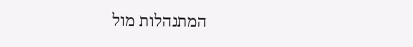המתנהלות מול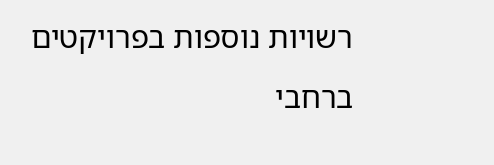רשויות נוספות בפרויקטים ברחבי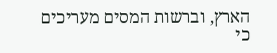הארץ, וברשות המסים מעריכים כי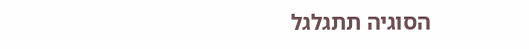הסוגיה תתגלגל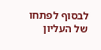לבסוף לפתחו של העליון